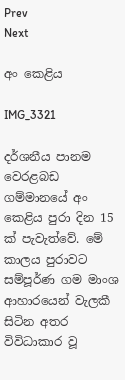Prev
Next

අං කෙළිය

IMG_3321

දර්ශනීය පානම වෙරළබඩ ගම්මානයේ අං කෙළිය පුරා දින 15 ක් පැවැත්වේ. මේ කාලය පුරාවට සම්පූර්ණ ගම මාංශ ආහාරයෙන් වැලකී සිටින අතර විවිධාකාර වූ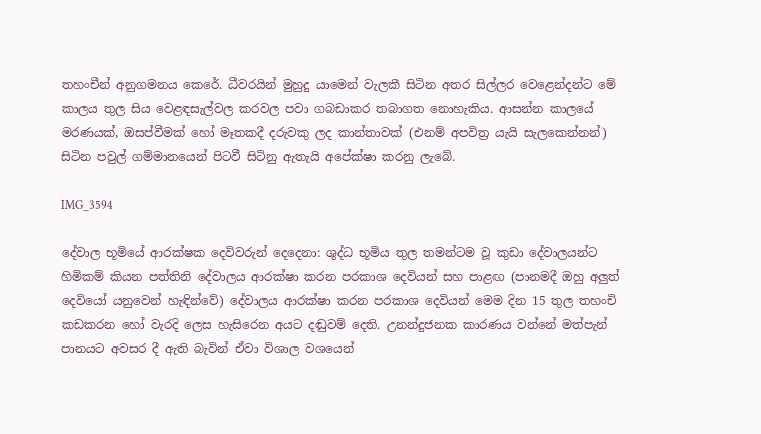තහංචීන් අනුගමනය කෙරේ. ධීවරයින් මුහුදු යාමෙන් වැලකී සිටින අතර සිල්ලර වෙළෙන්දන්ට මේ කාලය තුල සිය වෙළඳසැල්වල කරවල පවා ගබඩාකර තබාගත නොහැකිය. ආසන්න කාලයේ මරණයක්, ඔසප්වීමක් හෝ මෑතකදී දරුවකු ලද කාන්තාවක් (එනම් අපවිත්‍ර යැයි සැලකෙන්නන්) සිටින පවුල් ගම්මානයෙන් පිටවී සිටිනු ඇතැයි අපේක්ෂා කරනු ලැබේ.

IMG_3594

දේවාල භූමියේ ආරක්ෂක දෙවිවරුන් දෙදෙනා: ශුද්ධ භූමිය තුල තමන්ටම වූ කුඩා දේවාලයන්ට හිමිකම් කියන පත්තිනි දේවාලය ආරක්ෂා කරන පරකාශ දෙවියන් සහ පාළඟ (පානමදී ඔහු අලුත් දෙවියෝ යනුවෙන් හැඳින්වේ) දේවාලය ආරක්ෂා කරන පරකාශ දෙවියන් මෙම දින 15 තුල තහංචි කඩකරන හෝ වැරදි ලෙස හැසිරෙන අයට දඬුවම් දෙති. උනන්දුජනක කාරණය වන්නේ මත්පැන් පානයට අවසර දී ඇති බැවින් ඒවා විශාල වශයෙන්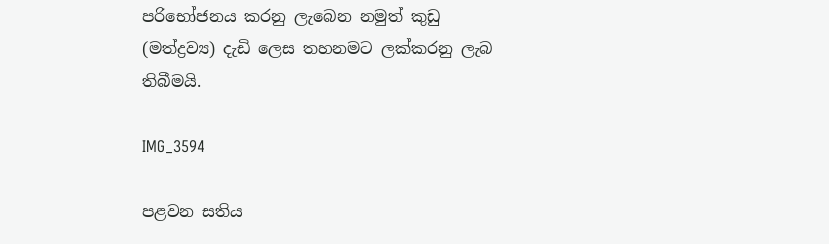පරිභෝජනය කරනු ලැබෙන නමුත් කුඩු (මත්ද්‍රව්‍ය) දැඩි ලෙස තහනමට ලක්කරනු ලැබ තිබීමයි.

IMG_3594

පළවන සතිය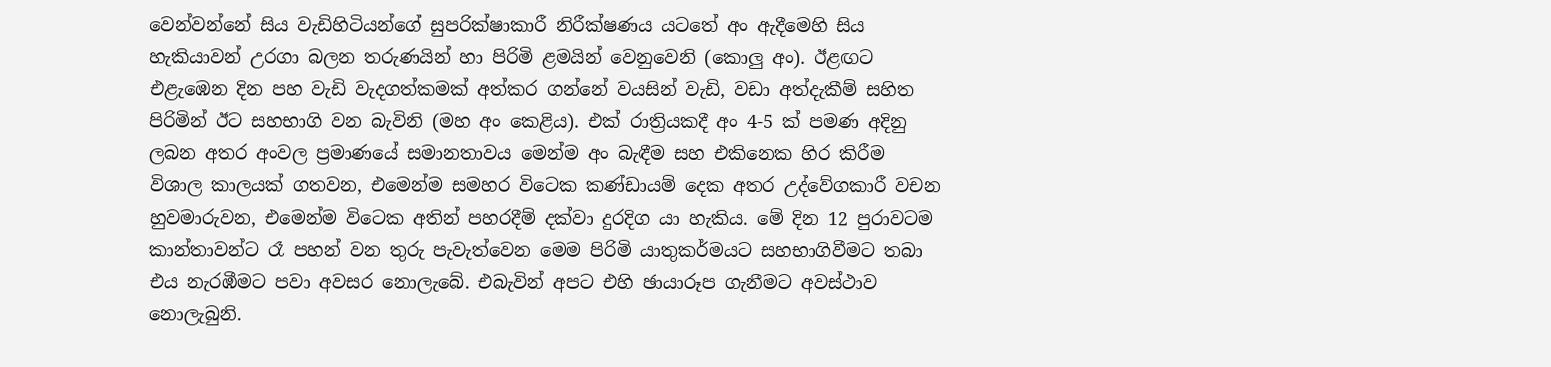වෙන්වන්නේ සිය වැඩිහිටියන්ගේ සුපරික්ෂාකාරී නිරීක්ෂණය යටතේ අං ඇදීමෙහි සිය හැකියාවන් උරගා බලන තරුණයින් හා පිරිමි ළමයින් වෙනුවෙනි (කොලු අං). ඊළඟට එළැඹෙන දින පහ වැඩි වැදගත්කමක් අත්කර ගන්නේ වයසින් වැඩි, වඩා අත්දැකීම් සහිත පිරිමින් ඊට සහභාගි වන බැවිනි (මහ අං කෙළිය). එක් රාත්‍රියකදී අං 4-5 ක් පමණ අදිනු ලබන අතර අංවල ප්‍රමාණයේ සමානතාවය මෙන්ම අං බැඳීම සහ එකිනෙක හිර කිරීම විශාල කාලයක් ගතවන, එමෙන්ම සමහර විටෙක කණ්ඩායම් දෙක අතර උද්වේගකාරී වචන හුවමාරුවන, එමෙන්ම විටෙක අතින් පහරදීම් දක්වා දුරදිග යා හැකිය. මේ දින 12 පුරාවටම කාන්තාවන්ට රෑ පහන් වන තුරු පැවැත්වෙන මෙම පිරිමි යාතුකර්මයට සහභාගිවීමට තබා එය නැරඹීමට පවා අවසර නොලැබේ. එබැවින් අපට එහි ඡායාරූප ගැනීමට අවස්ථාව නොලැබුනි.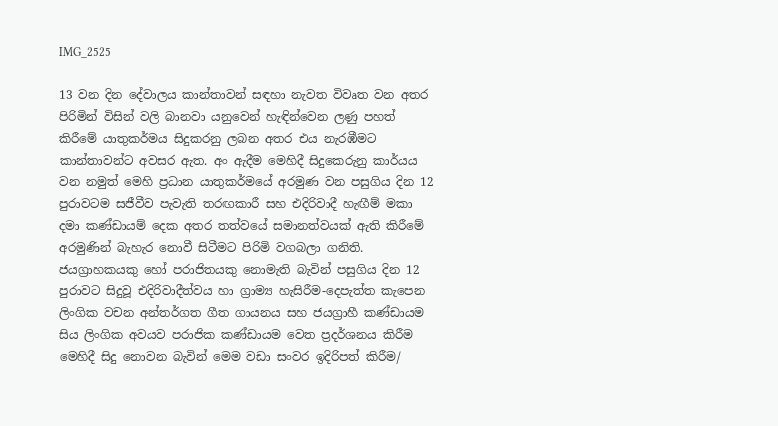IMG_2525

13 වන දින දේවාලය කාන්තාවන් සඳහා නැවත විවෘත වන අතර පිරිමින් විසින් වලි බානවා යනුවෙන් හැඳින්වෙන ලණු පහත් කිරීමේ යාතුකර්මය සිදුකරනු ලබන අතර එය නැරඹීමට කාන්තාවන්ට අවසර ඇත. අං ඇදීම මෙහිදී සිදුකෙරුනු කාර්යය වන නමුත් මෙහි ප්‍රධාන යාතුකර්මයේ අරමුණ වන පසුගිය දින 12 පුරාවටම සජීවීව පැවැති තරඟකාරී සහ එදිරිවාදී හැඟීම් මකා දමා කණ්ඩායම් දෙක අතර තත්වයේ සමානත්වයක් ඇති කිරීමේ අරමුණින් බැහැර නොවී සිටීමට පිරිමි වගබලා ගනිති. ජයග්‍රාහකයකු හෝ පරාජිතයකු නොමැති බැවින් පසුගිය දින 12 පුරාවට සිදුවූ එදිරිවාදීත්වය හා ග්‍රාම්‍ය හැසිරීම-දෙපැත්ත කැපෙන ලිංගික වචන අන්තර්ගත ගීත ගායනය සහ ජයග්‍රාහී කණ්ඩායම සිය ලිංගික අවයව පරාජික කණ්ඩායම වෙත ප්‍රදර්ශනය කිරීම මෙහිදී සිදු නොවන බැවින් මෙම වඩා සංවර ඉදිරිපත් කිරීම/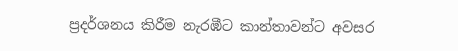ප්‍රදර්ශනය කිරීම නැරඹීට කාන්තාවන්ට අවසර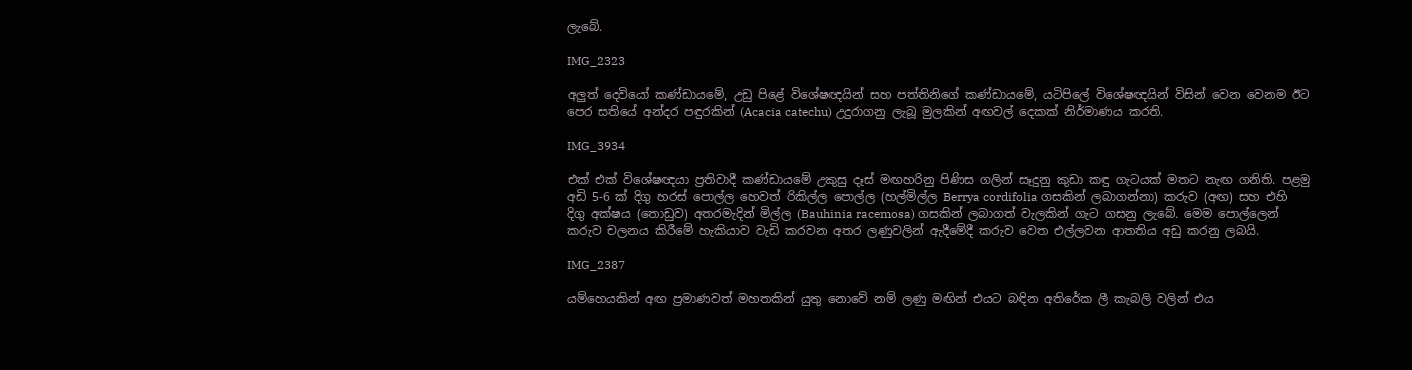ලැබේ.

IMG_2323

අලුත් දෙවියෝ කණ්ඩායමේ, උඩු පිළේ විශේෂඥයින් සහ පත්තිනිගේ කණ්ඩායමේ, යටිපිලේ විශේෂඥයින් විසින් වෙන වෙනම ඊට පෙර සතියේ අන්දර පඳුරකින් (Acacia catechu) උදුරාගනු ලැබූ මුලකින් අඟවල් දෙකක් නිර්මාණය කරති.

IMG_3934

එක් එක් විශේෂඥයා ප්‍රතිවාදී කණ්ඩායමේ උකුසු දෑස් මඟහරිනු පිණිස ගලින් සෑදුනු කුඩා කඳු ගැටයක් මතට නැඟ ගනිති. පළමු අඩි 5-6 ක් දිගු හරස් පොල්ල හෙවත් රිකිල්ල පොල්ල (හල්මිල්ල Berrya cordifolia ගසකින් ලබාගන්නා) කරුව (අඟ) සහ එහි දිගු අක්ෂය (තොඩුව) අතරමැදින් මිල්ල (Bauhinia racemosa) ගසකින් ලබාගත් වැලකින් ගැට ගසනු ලැබේ. මෙම පොල්ලෙන් කරුව චලනය කිරීමේ හැකියාව වැඩි කරවන අතර ලණුවලින් ඇදීමේදී කරුව වෙත එල්ලවන ආතතිය අඩු කරනු ලබයි.

IMG_2387

යම්හෙයකින් අඟ ප්‍රමාණවත් මහතකින් යුතු නොවේ නම් ලණු මඟින් එයට බඳින අතිරේක ලී කැබලි වලින් එය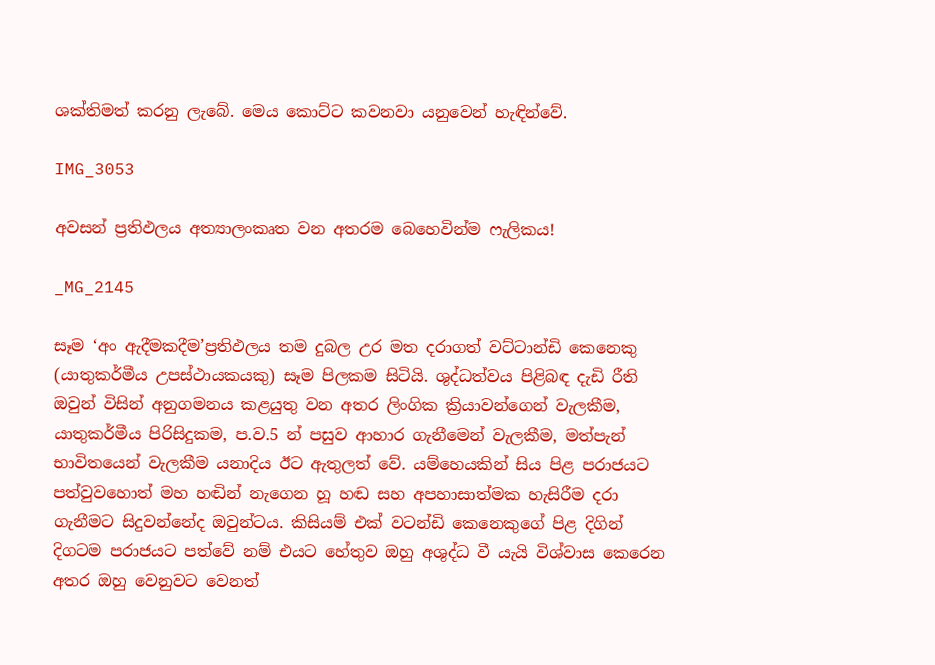ශක්තිමත් කරනු ලැබේ. මෙය කොට්ට කවනවා යනුවෙන් හැඳින්වේ.

IMG_3053

අවසන් ප්‍රතිඵලය අත්‍යාලංකෘත වන අතරම බෙහෙවින්ම ෆැලිකය!

_MG_2145

සෑම ‘අං ඇදීමකදීම’ප්‍රතිඵලය තම දුබල උර මත දරාගත් වට්ටාන්ඩි කෙනෙකු (යාතුකර්මීය උපස්ථායකයකු) සෑම පිලකම සිටියි. ශුද්ධත්වය පිළිබඳ දැඩි රීති ඔවුන් විසින් අනුගමනය කළයුතු වන අතර ලිංගික ක්‍රියාවන්ගෙන් වැලකීම, යාතුකර්මීය පිරිසිදුකම, ප.ව.5 න් පසුව ආහාර ගැනීමෙන් වැලකීම, මත්පැන් භාවිතයෙන් වැලකීම යනාදිය ඊට ඇතුලත් වේ. යම්හෙයකින් සිය පිළ පරාජයට පත්වුවහොත් මහ හඬින් නැගෙන හූ හඬ සහ අපහාසාත්මක හැසිරීම දරා ගැනීමට සිදුවන්නේද ඔවුන්ටය. කිසියම් එක් වටන්ඩි කෙනෙකුගේ පිළ දිගින් දිගටම පරාජයට පත්වේ නම් එයට හේතුව ඔහු අශුද්ධ වී යැයි විශ්වාස කෙරෙන අතර ඔහු වෙනුවට වෙනත්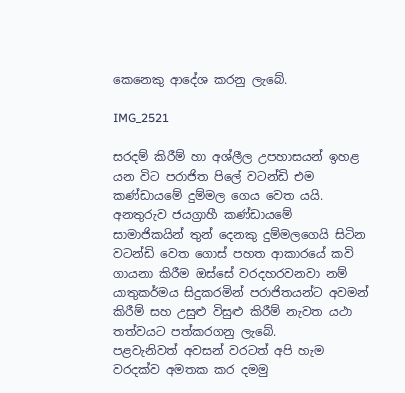කෙනෙකු ආදේශ කරනු ලැබේ.

IMG_2521

සරදම් කිරීම් හා අශ්ලීල උපහාසයන් ඉහළ යන විට පරාජිත පිලේ වටන්ඩි එම කණ්ඩායමේ දුම්මල ගෙය වෙත යයි. අනතුරුව ජයග්‍රාහී කණ්ඩායමේ සාමාජිකයින් තුන් දෙනකු දුම්මලගෙයි සිටින වටන්ඩි වෙත ගොස් පහත ආකාරයේ කවි ගායනා කිරීම ඔස්සේ වරදහරවනවා නම් යාතුකර්මය සිදුකරමින් පරාජිතයන්ට අවමන් කිරීම් සහ උසුළු විසුළු කිරීම් නැවත යථා තත්වයට පත්කරගනු ලැබේ.
පළවැනිවත් අවසන් වරටත් අපි හැම වරදක්ව අමතක කර දමමු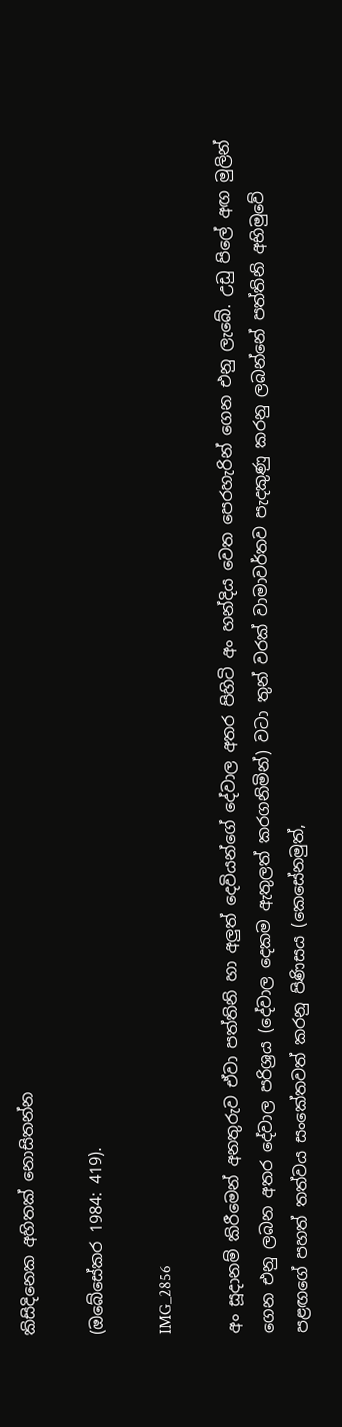කිසිදිනෙක අහිතක් නොසිතන්න

(ඔබේසේකර 1984: 419).

IMG_2856

අං සූදානම් කිරීමෙන් අනතුරුව ඒවා පත්තිනි හා අලුත් දෙවියන්ගේ දේවාල අතර පිහිටි අං හන්දිය වෙත පෙරහැරින් ගෙන එනු ලැබේ. උඩු පිලේ අඟ මුලින් ගෙන එනු ලබන අතර දේවාල පරිශ්‍රය (දේවාල දෙකම ඇතුලත් කරගනිමින්) වටා තුන් වරක් වාමාවර්තව පැදකුණු කරනු ලබන්නේ පත්තිනි අභිමුවේ පළඟගේ පහත් තත්වය සංකේතවත් කරනු පිණිසය (කෙසේනමුත්,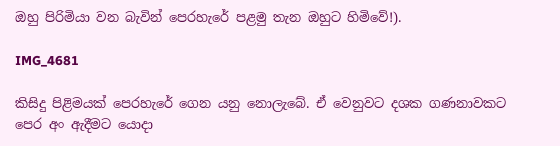ඔහු පිරිමියා වන බැවින් පෙරහැරේ පළමු තැන ඔහුට හිමිවේ!).

IMG_4681

කිසිදු පිළිමයක් පෙරහැරේ ගෙන යනු නොලැබේ. ඒ වෙනුවට දශක ගණනාවකට පෙර අං ඇදීමට යොදා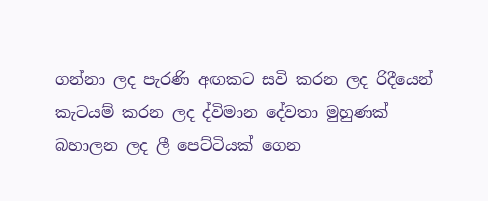ගන්නා ලද පැරණි අඟකට සවි කරන ලද රිදීයෙන් කැටයම් කරන ලද ද්විමාන දේවතා මුහුණක් බහාලන ලද ලී පෙට්ටියක් ගෙන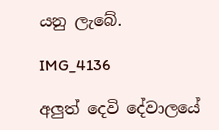යනු ලැබේ.

IMG_4136

අලුත් දෙවි දේවාලයේ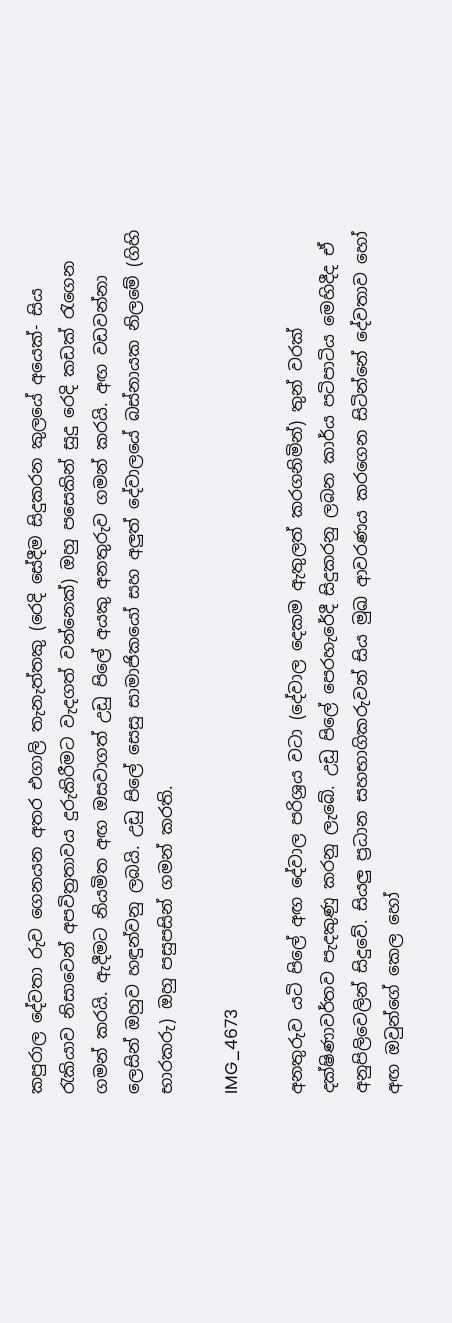කපුරාල දේවතා රුව ගෙනයන අතර එගාලි තැනැත්තකු (රෙදි සේදීම සිදුකරන කුලයේ අයෙක්- සිය රැකියාව නිසාවෙන් අපවිත්‍රතාවය දුරුකිරීමට වැදගත් වන්නෙක්) ඔහු පසෙකින් සුදු රෙදි කඩක් රැගෙන ගමන් කරයි. ඇදීමට නියමිත අඟ ඔසවාගත් උඩු පිලේ අයකු අනතුරුව ගමන් කරයි. අඟ වඩවන්නා ලෙසින් ඔහුව හඳුන්වනු ලබයි. උඩු පිලේ සෙසු සාමාජිකයෝ සහ අලුත් දේවාලයේ බස්නායක නිලමේ (ගිහි භාරකරු) ඔහු පසුපසින් ගමන් කරති.

IMG_4673

අනතුරුව යටි පිලේ අඟ දේවාල පරිශ්‍රය වටා (දේවාල දෙකම ඇතුලත් කරගනිමින්) තුන් වරක් දක්ෂිණාවර්තව පැදකුණු කරනු ලැබේ. උඩු පිලේ පෙරහැරේදී සිදුකරනු ලබන කාර්ය පටිපාටිය මෙහිදීද ඒ අනුපිලිවෙලින් සිදුවේ. සියලු ප්‍රධාන සහභාගිකරුවන් සිය මුඛ ආවරණය කරගෙන සිටින්නේ දේවතාව හෝ අඟ ඔවුන්ගේ කෙල හෝ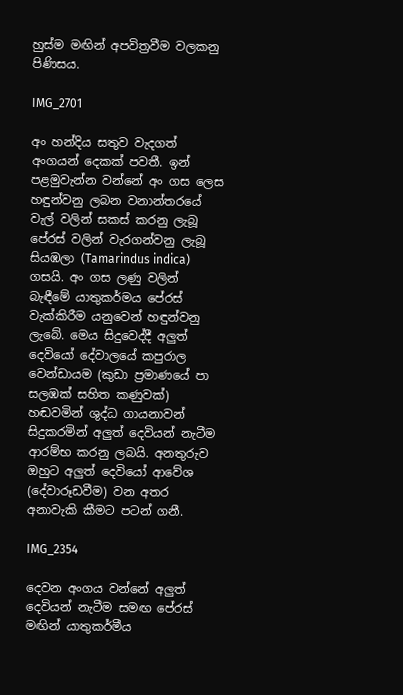හුස්ම මඟින් අපවිත්‍රවීම වලකනු පිණිසය.

IMG_2701

අං හන්දිය සතුව වැදගත් අංගයන් දෙකක් පවතී. ඉන් පළමුවැන්න වන්නේ අං ගස ලෙස හඳුන්වනු ලබන වනාන්තරයේ වැල් වලින් සකස් කරනු ලැබූ පේරස් වලින් වැරගන්වනු ලැබූ සියඹලා (Tamarindus indica) ගසයි. අං ගස ලණු වලින් බැඳීමේ යාතුකර්මය පේරස් වැක්කිරීම යනුවෙන් හඳුන්වනු ලැබේ. මෙය සිදුවෙද්දී අලුත් දෙවියෝ දේවාලයේ කපුරාල වෙන්ඩායම (කුඩා ප්‍රමාණයේ පා සලඹක් සහිත කණුවක්) හඬවමින් ශුද්ධ ගායනාවන් සිදුකරමින් අලුත් දෙවියන් නැටීම ආරම්භ කරනු ලබයි. අනතුරුව ඔහුට අලුත් දෙවියෝ ආවේශ (දේවාරූඩවීම) වන අතර අනාවැකි කීමට පටන් ගනී.

IMG_2354

දෙවන අංගය වන්නේ අලුත් දෙවියන් නැටීම සමඟ පේරස් මඟින් යාතුකර්මීය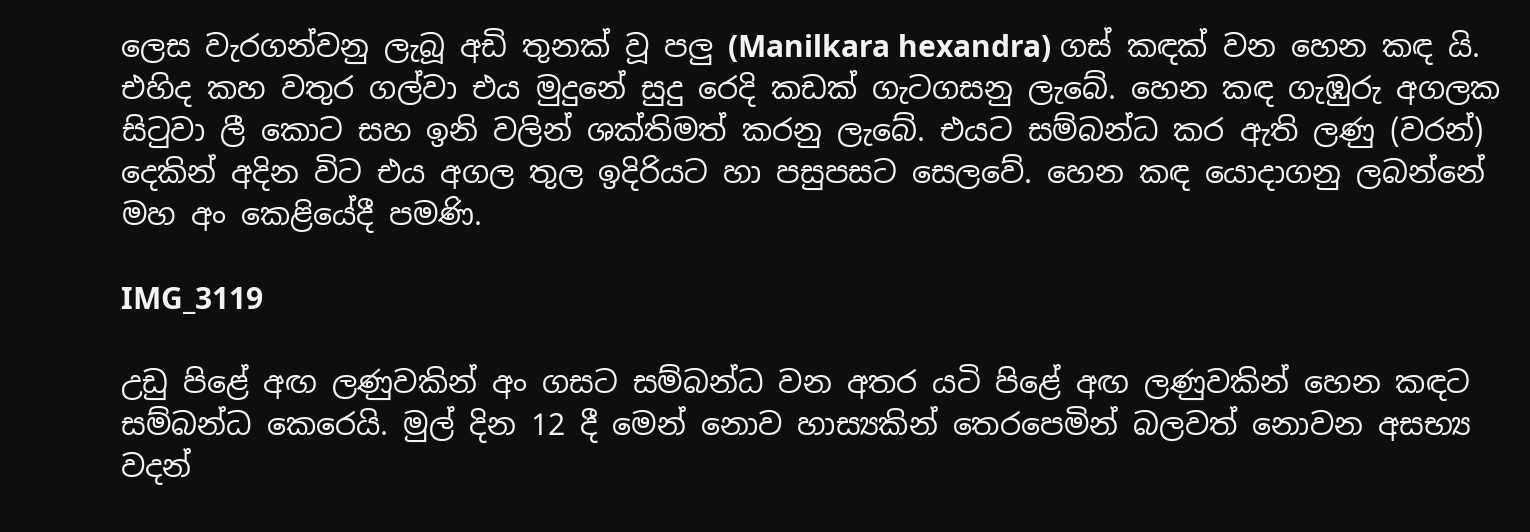ලෙස වැරගන්වනු ලැබූ අඩි තුනක් වූ පලු (Manilkara hexandra) ගස් කඳක් වන හෙන කඳ යි. එහිද කහ වතුර ගල්වා එය මුදුනේ සුදු රෙදි කඩක් ගැටගසනු ලැබේ. හෙන කඳ ගැඹුරු අගලක සිටුවා ලී කොට සහ ඉනි වලින් ශක්තිමත් කරනු ලැබේ. එයට සම්බන්ධ කර ඇති ලණු (වරන්) දෙකින් අදින විට එය අගල තුල ඉදිරියට හා පසුපසට සෙලවේ. හෙන කඳ යොදාගනු ලබන්නේ මහ අං කෙළියේදී පමණි.

IMG_3119

උඩු පිළේ අඟ ලණුවකින් අං ගසට සම්බන්ධ වන අතර යටි පිළේ අඟ ලණුවකින් හෙන කඳට සම්බන්ධ කෙරෙයි. මුල් දින 12 දී මෙන් නොව හාස්‍යකින් තෙරපෙමින් බලවත් නොවන අසභ්‍ය වදන්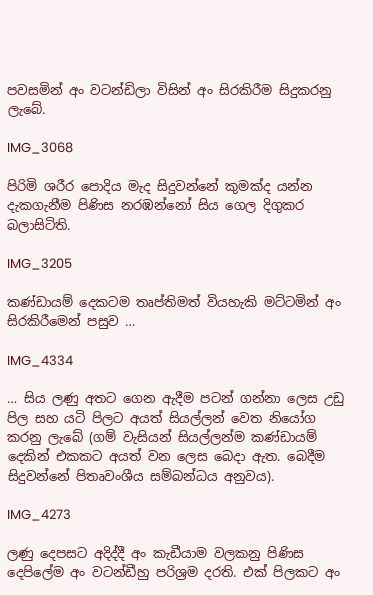පවසමින් අං වටන්ඩිලා විසින් අං සිරකිරීම සිදුකරනු ලැබේ.

IMG_3068

පිරිමි ශරීර පොදිය මැද සිදුවන්නේ කුමක්ද යන්න දැකගැනීම පිණිස නරඹන්නෝ සිය ගෙල දිගුකර බලාසිටිති.

IMG_3205

කණ්ඩායම් දෙකටම තෘප්තිමත් වියහැකි මට්ටමින් අං සිරකිරීමෙන් පසුව …

IMG_4334

… සිය ලණු අතට ගෙන ඇදීම පටන් ගන්නා ලෙස උඩු පිල සහ යටි පිලට අයත් සියල්ලන් වෙත නියෝග කරනු ලැබේ (ගම් වැසියන් සියල්ලන්ම කණ්ඩායම් දෙකින් එකකට අයත් වන ලෙස බෙදා ඇත. බෙදීම සිදුවන්නේ පිතෘවංශීය සම්බන්ධය අනුවය).

IMG_4273

ලණු දෙපසට අදිද්දී අං කැඩීයාම වලකනු පිණිස දෙපිලේම අං වටන්ඩීහු පරිශ්‍රම දරති. එක් පිලකට අං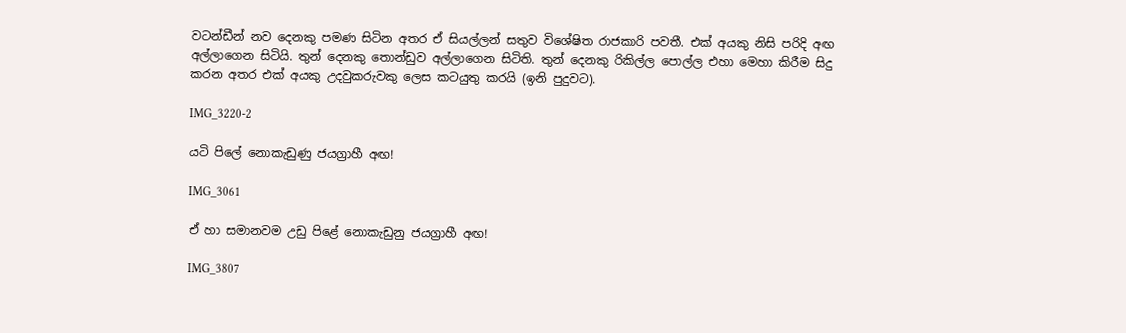වටන්ඩීන් නව දෙනකු පමණ සිටින අතර ඒ සියල්ලන් සතුව විශේෂිත රාජකාරි පවතී. එක් අයකු නිසි පරිදි අඟ අල්ලාගෙන සිටියි. තුන් දෙනකු තොන්ඩුව අල්ලාගෙන සිටිති. තුන් දෙනකු රිකිල්ල පොල්ල එහා මෙහා කිරීම සිදු කරන අතර එක් අයකු උදවුකරුවකු ලෙස කටයුතු කරයි (ඉනි පුදුවට).

IMG_3220-2

යටි පිලේ නොකැඩුණු ජයග්‍රාහී අඟ!

IMG_3061

ඒ හා සමානවම උඩු පිළේ නොකැඩුනු ජයග්‍රාහී අඟ!

IMG_3807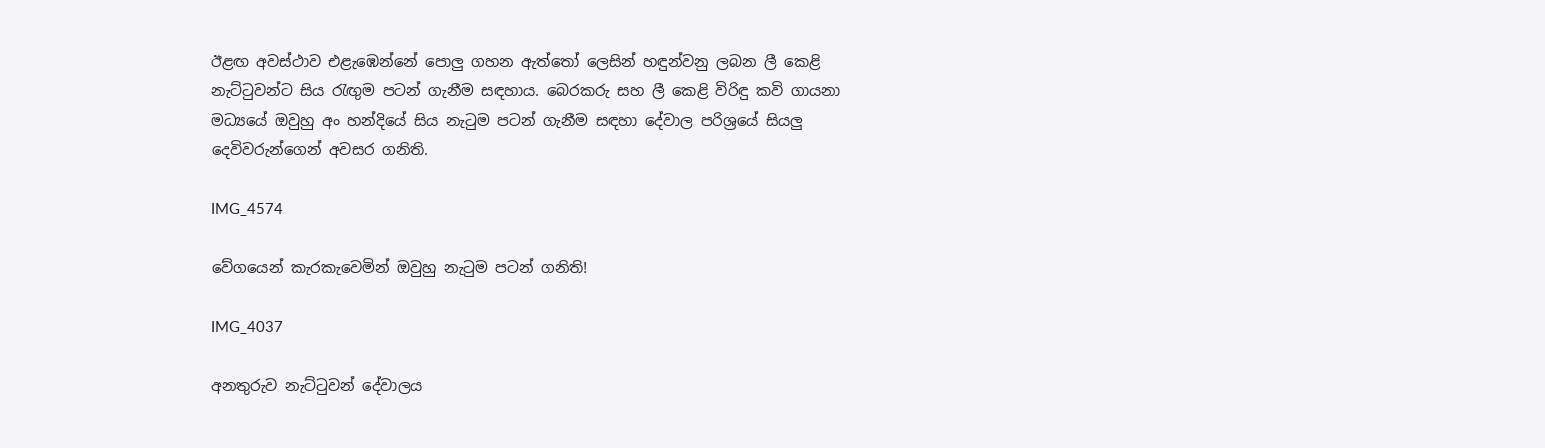ඊළඟ අවස්ථාව එළැඹෙන්නේ පොලු ගහන ඇත්තෝ ලෙසින් හඳුන්වනු ලබන ලී කෙළි නැට්ටුවන්ට සිය රැඟුම පටන් ගැනීම සඳහාය. බෙරකරු සහ ලී කෙළි විරිඳු කවි ගායනා මධ්‍යයේ ඔවුහු අං හන්දියේ සිය නැටුම පටන් ගැනීම සඳහා දේවාල පරිශ්‍රයේ සියලු දෙවිවරුන්ගෙන් අවසර ගනිති.

IMG_4574

වේගයෙන් කැරකැවෙමින් ඔවුහු නැටුම පටන් ගනිති!

IMG_4037

අනතුරුව නැට්ටුවන් දේවාලය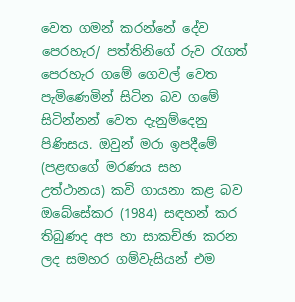වෙත ගමන් කරන්නේ දේව පෙරහැර/ පත්තිනිගේ රුව රැගත් පෙරහැර ගමේ ගෙවල් වෙත පැමිණෙමින් සිටින බව ගමේ සිටින්නන් වෙත දැනුම්දෙනු පිණිසය. ඔවුන් මරා ඉපදීමේ (පළඟගේ මරණය සහ උත්ථානය) කවි ගායනා කළ බව ඔබේසේකර (1984) සඳහන් කර තිබුණද අප හා සාකච්ඡා කරන ලද සමහර ගම්වැසියන් එම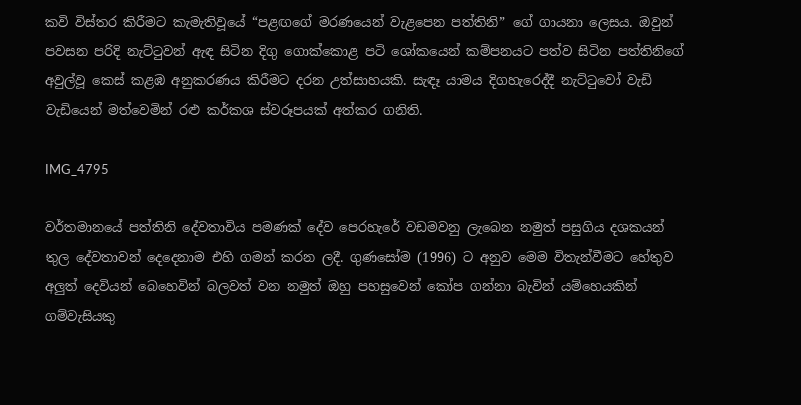කවි විස්තර කිරීමට කැමැතිවූයේ “පළඟගේ මරණයෙන් වැළපෙන පත්තිනි” ගේ ගායනා ලෙසය. ඔවුන් පවසන පරිදි නැට්ටුවන් ඇඳ සිටින දිගු ගොක්කොළ පටි ශෝකයෙන් කම්පනයට පත්ව සිටින පත්තිනිගේ අවුල්වූ කෙස් කළඹ අනුකරණය කිරීමට දරන උත්සාහයකි. සැඳෑ යාමය දිගහැරෙද්දී නැට්ටුවෝ වැඩි වැඩියෙන් මත්වෙමින් රළු කර්කශ ස්වරූපයක් අත්කර ගනිති.

IMG_4795

වර්තමානයේ පත්තිනි දේවතාවිය පමණක් දේව පෙරහැරේ වඩමවනු ලැබෙන නමුත් පසුගිය දශකයන් තුල දේවතාවන් දෙදෙනාම එහි ගමන් කරන ලදී. ගුණසෝම (1996) ට අනුව මෙම විතැන්වීමට හේතුව අලුත් දෙවියන් බෙහෙවින් බලවත් වන නමුත් ඔහු පහසුවෙන් කෝප ගන්නා බැවින් යම්හෙයකින් ගම්වැසියකු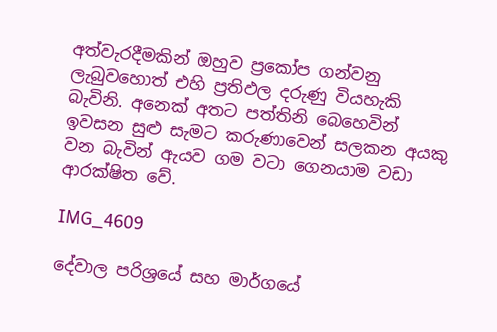අත්වැරදීමකින් ඔහුව ප්‍රකෝප ගන්වනු ලැබුවහොත් එහි ප්‍රතිඵල දරුණු වියහැකි බැවිනි. අනෙක් අතට පත්තිනි බෙහෙවින් ඉවසන සුළු සැමට කරුණාවෙන් සලකන අයකු වන බැවින් ඇයව ගම වටා ගෙනයාම වඩා ආරක්ෂිත වේ.

IMG_4609

දේවාල පරිශ්‍රයේ සහ මාර්ගයේ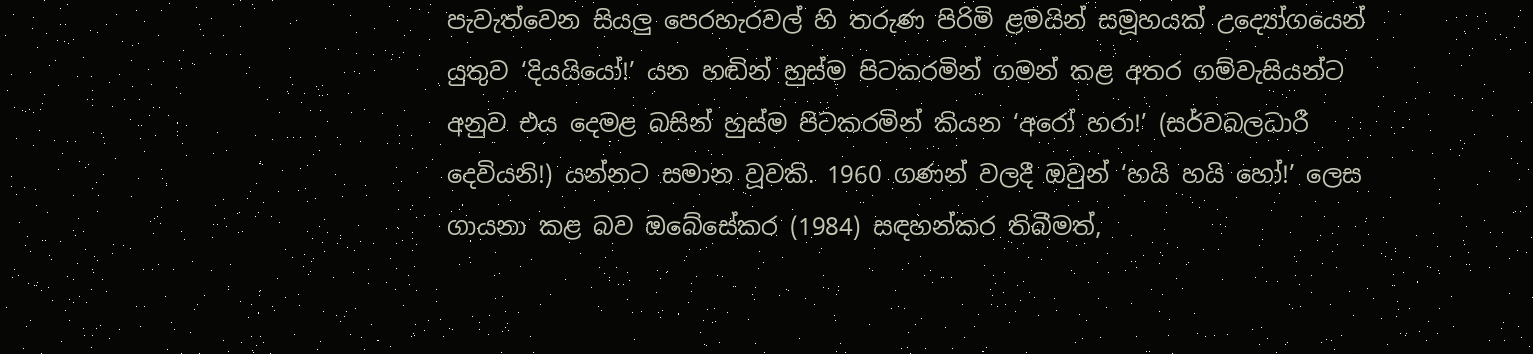පැවැත්වෙන සියලු පෙරහැරවල් හි තරුණ පිරිමි ළමයින් සමූහයක් උද්‍යෝගයෙන් යුතුව ‘දියයියෝ!’ යන හඬින් හුස්ම පිටකරමින් ගමන් කළ අතර ගම්වැසියන්ට අනුව එය දෙමළ බසින් හුස්ම පිටකරමින් කියන ‘අරෝ හරා!’ (සර්වබලධාරී දෙවියනි!) යන්නට සමාන වූවකි. 1960 ගණන් වලදී ඔවුන් ‘හයි හයි හෝ!’ ලෙස ගායනා කළ බව ඔබේසේකර (1984) සඳහන්කර තිබීමත්,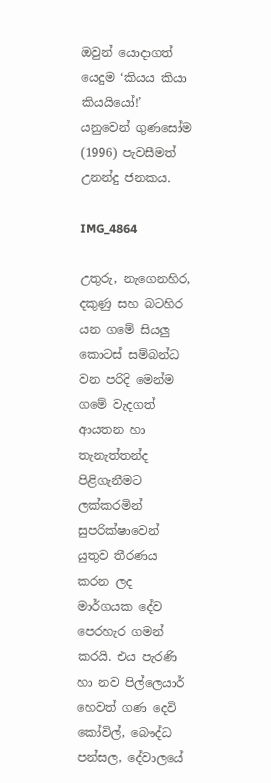ඔවුන් යොදාගත් යෙදුම ‘කියය කියා කියයියෝ!’ යනුවෙන් ගුණසෝම (1996) පැවසීමත් උනන්දු ජනකය.

IMG_4864

උතුරු, නැගෙනහිර, දකුණු සහ බටහිර යන ගමේ සියලු කොටස් සම්බන්ධ වන පරිදි මෙන්ම ගමේ වැදගත් ආයතන හා තැනැත්තන්ද පිළිගැනීමට ලක්කරමින් සුපරික්ෂාවෙන් යුතුව තීරණය කරන ලද මාර්ගයක දේව පෙරහැර ගමන් කරයි. එය පැරණි හා නව පිල්ලෙයාර් හෙවත් ගණ දෙවි කෝවිල්, බෞද්ධ පන්සල, දේවාලයේ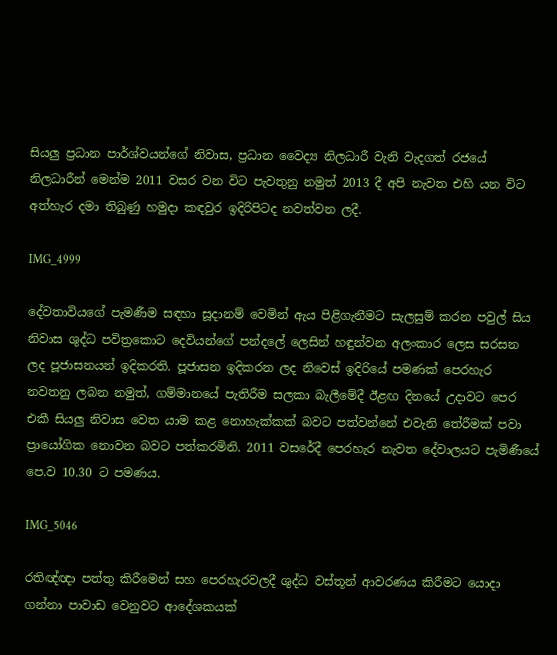සියලු ප්‍රධාන පාර්ශ්වයන්ගේ නිවාස, ප්‍රධාන වෛද්‍ය නිලධාරී වැනි වැදගත් රජයේ නිලධාරීන් මෙන්ම 2011 වසර වන විට පැවතුනු නමුත් 2013 දී අපි නැවත එහි යන විට අත්හැර දමා තිබුණු හමුදා කඳවුර ඉදිරිපිටද නවත්වන ලදී.

IMG_4999

දේවතාවියගේ පැමණීම සඳහා සූදානම් වෙමින් ඇය පිළිගැනීමට සැලසුම් කරන පවුල් සිය නිවාස ශුද්ධ පවිත්‍රකොට දෙවියන්ගේ පන්දලේ ලෙසින් හඳුන්වන අලංකාර ලෙස සරසන ලද පූජාසනයන් ඉදිකරති. පූජාසන ඉදිකරන ලද නිවෙස් ඉදිරියේ පමණක් පෙරහැර නවතනු ලබන නමුත්, ගම්මානයේ පැතිරීම සලකා බැලීමේදී ඊළඟ දිනයේ උදාවට පෙර එකී සියලු නිවාස වෙත යාම කළ නොහැක්කක් බවට පත්වන්නේ එවැනි තේරීමක් පවා ප්‍රායෝගික නොවන බවට පත්කරමිනි. 2011 වසරේදී පෙරහැර නැවත දේවාලයට පැමිණීයේ පෙ.ව 10.30 ට පමණය.

IMG_5046

රතිඥ්ඥා පත්තු කිරීමෙන් සහ පෙරහැරවලදී ශුද්ධ වස්තූන් ආවරණය කිරීමට යොදා ගන්නා පාවාඩ වෙනුවට ආදේශකයක්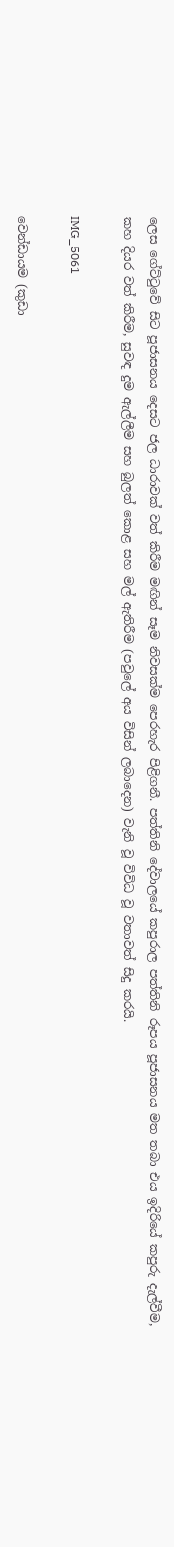ලෙස ගේට්ටුවේ සිට පූජාසනය දෙසට ජල ධාරාවක් වත් කිරීම මඟින් සෑම නිවසක්ම පෙරහැර පිළිගනී. පත්තිනි දේවාලයේ කපුරාල පත්තිනි රූපය පූජාසනය මත තබා එය ඉදිරියේ කපුරු දැල්වීම, කහ දියර වත් කිරීම, සුවඳ දුම ඇල්ලීම සහ බුලත් කොළ සහ මල් ඇතිරීම (පවුලේ අය විසින් ලබාදෙන) වැනි වූ විවිධ වූ වතාවත් සිදු කරයි.

IMG_5061

වෙන්ඩායම (කුඩා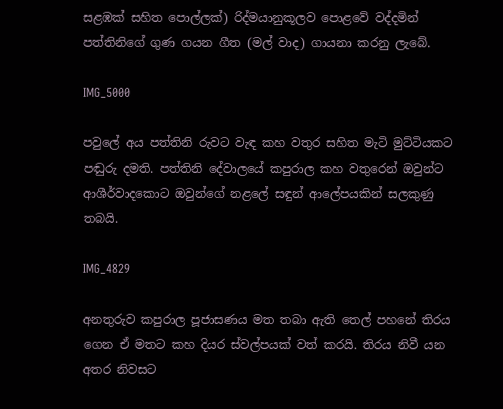සළඹක් සහිත පොල්ලක්) රිද්මයානුකූලව පොළවේ වද්දමින් පත්තිනිගේ ගුණ ගයන ගීත (මල් වාද) ගායනා කරනු ලැබේ.

IMG_5000

පවුලේ අය පත්තිනි රුවට වැඳ කහ වතුර සහිත මැටි මුට්ටියකට පඬුරු දමති. පත්තිනි දේවාලයේ කපුරාල කහ වතුරෙන් ඔවුන්ට ආශීර්වාදකොට ඔවුන්ගේ නළලේ සඳුන් ආලේපයකින් සලකුණු තබයි.

IMG_4829

අනතුරුව කපුරාල පූජාසණය මත තබා ඇති තෙල් පහනේ තිරය ගෙන ඒ මතට කහ දියර ස්වල්පයක් වත් කරයි. තිරය නිවී යන අතර නිවසට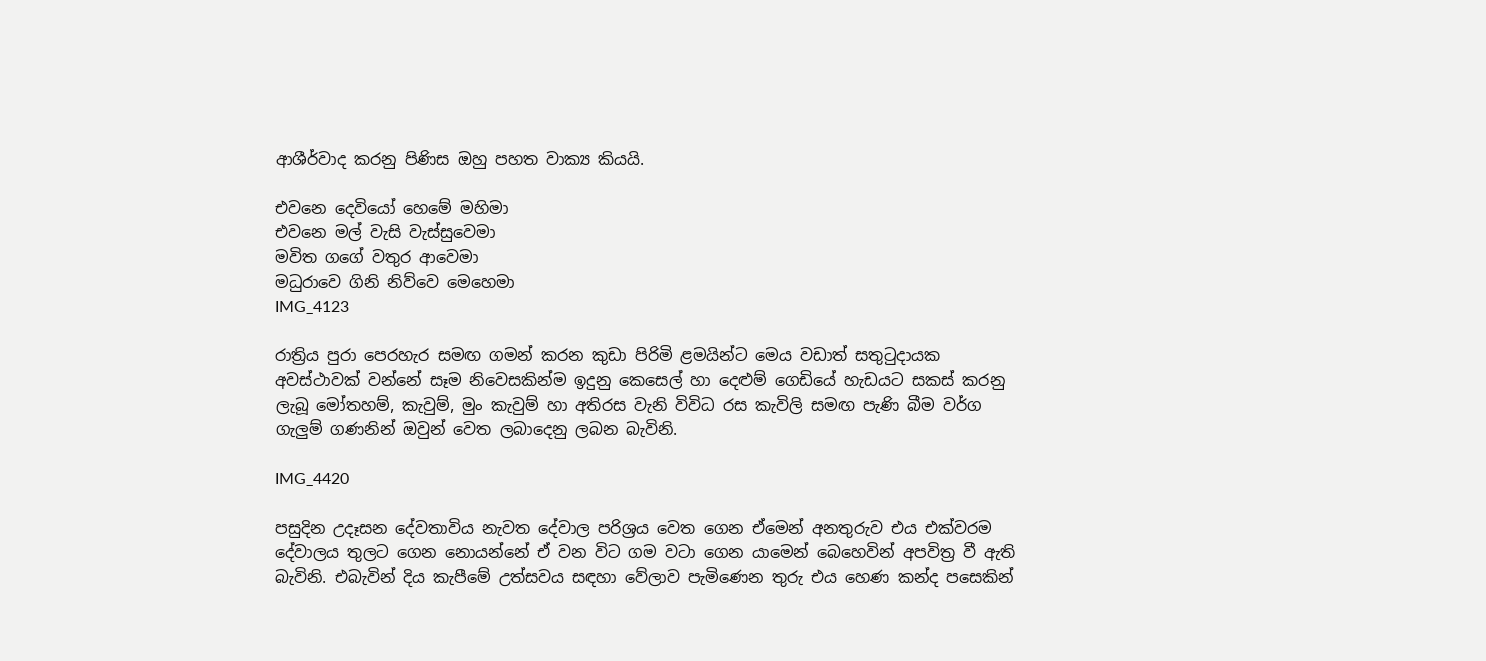ආශීර්වාද කරනු පිණිස ඔහු පහත වාක්‍ය කියයි.

එවනෙ දෙවියෝ හෙමේ මහිමා
එවනෙ මල් වැසි වැස්සුවෙමා
මවිත ගගේ වතුර ආවෙමා
මධුරාවෙ ගිනි නිව්වෙ මෙහෙමා
IMG_4123

රාත්‍රිය පුරා පෙරහැර සමඟ ගමන් කරන කුඩා පිරිමි ළමයින්ට මෙය වඩාත් සතුටුදායක අවස්ථාවක් වන්නේ සෑම නිවෙසකින්ම ඉදුනු කෙසෙල් හා දෙළුම් ගෙඩියේ හැඩයට සකස් කරනු ලැබූ මෝතහම්, කැවුම්, මුං කැවුම් හා අතිරස වැනි විවිධ රස කැවිලි සමඟ පැණි බීම වර්ග ගැලුම් ගණනින් ඔවුන් වෙත ලබාදෙනු ලබන බැවිනි.

IMG_4420

පසුදින උදෑසන දේවතාවිය නැවත දේවාල පරිශ්‍රය වෙත ගෙන ඒමෙන් අනතුරුව එය එක්වරම දේවාලය තුලට ගෙන නොයන්නේ ඒ වන විට ගම වටා ගෙන යාමෙන් බෙහෙවින් අපවිත්‍ර වී ඇති බැවිනි. එබැවින් දිය කැපීමේ උත්සවය සඳහා වේලාව පැමිණෙන තුරු එය හෙණ කන්ද පසෙකින්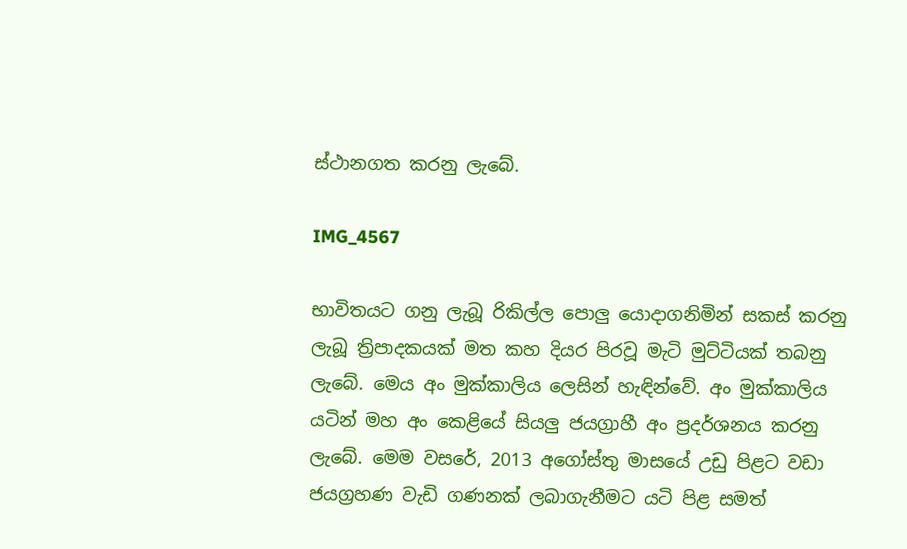ස්ථානගත කරනු ලැබේ.

IMG_4567

භාවිතයට ගනු ලැබූ රිකිල්ල පොලු යොදාගනිමින් සකස් කරනු ලැබූ ත්‍රිපාදකයක් මත කහ දියර පිරවූ මැටි මුට්ටියක් තබනු ලැබේ. මෙය අං මුක්කාලිය ලෙසින් හැඳින්වේ. අං මුක්කාලිය යටින් මහ අං කෙළියේ සියලු ජයග්‍රාහී අං ප්‍රදර්ශනය කරනු ලැබේ. මෙම වසරේ, 2013 අගෝස්තු මාසයේ උඩු පිළට වඩා ජයග්‍රහණ වැඩි ගණනක් ලබාගැනීමට යටි පිළ සමත්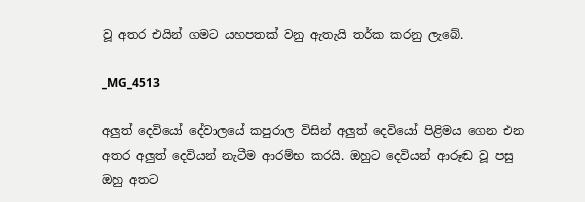වූ අතර එයින් ගමට යහපතක් වනු ඇතැයි තර්ක කරනු ලැබේ.

_MG_4513

අලුත් දෙවියෝ දේවාලයේ කපුරාල විසින් අලුත් දෙවියෝ පිළිමය ගෙන එන අතර අලුත් දෙවියන් නැටීම ආරම්භ කරයි. ඔහුට දෙවියන් ආරූඬ වූ පසු ඔහු අතට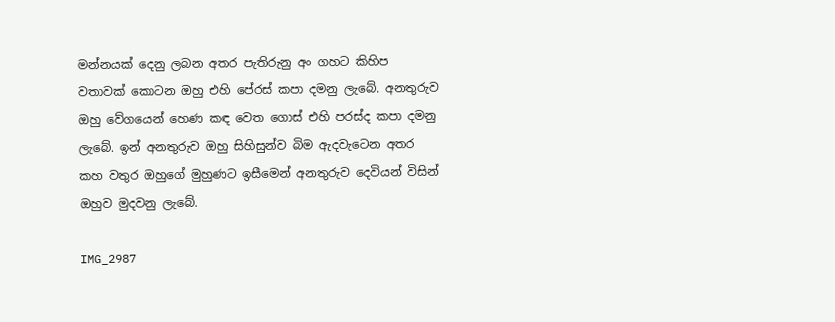මන්නයක් දෙනු ලබන අතර පැතිරුනු අං ගහට කිහිප වතාවක් කොටන ඔහු එහි පේරස් කපා දමනු ලැබේ. අනතුරුව ඔහු වේගයෙන් හෙණ කඳ වෙත ගොස් එහි පරස්ද කපා දමනු ලැබේ. ඉන් අනතුරුව ඔහු සිහිසුන්ව බිම ඇදවැටෙන අතර කහ වතුර ඔහුගේ මුහුණට ඉසීමෙන් අනතුරුව දෙවියන් විසින් ඔහුව මුදවනු ලැබේ.

IMG_2987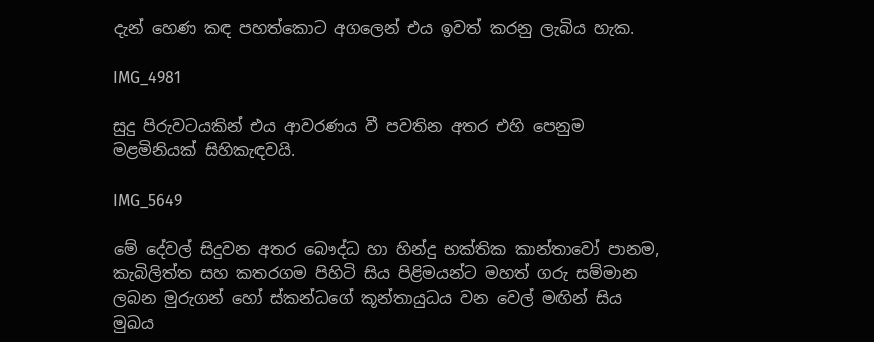දැන් හෙණ කඳ පහත්කොට අගලෙන් එය ඉවත් කරනු ලැබිය හැක.

IMG_4981

සුදු පිරුවටයකින් එය ආවරණය වී පවතින අතර එහි පෙනුම මළමිනියක් සිහිකැඳවයි.

IMG_5649

මේ දේවල් සිදුවන අතර බෞද්ධ හා හින්දු භක්තික කාන්තාවෝ පානම, කැබිලිත්ත සහ කතරගම පිහිටි සිය පිළිමයන්ට මහත් ගරු සම්මාන ලබන මුරුගන් හෝ ස්කන්ධගේ කූන්තායුධය වන වෙල් මඟින් සිය මුඛය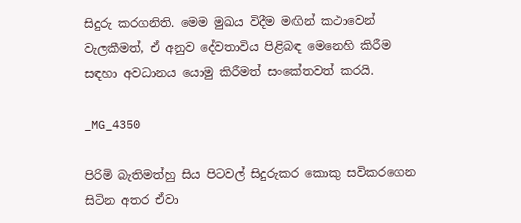සිදුරු කරගනිති. මෙම මුඛය විදීම මඟින් කථාවෙන් වැලකීමත්, ඒ අනුව දේවතාවිය පිළිබඳ මෙනෙහි කිරීම සඳහා අවධානය යොමු කිරීමත් සංකේතවත් කරයි.

_MG_4350

පිරිමි බැතිමත්හු සිය පිටවල් සිදුරුකර කොකු සවිකරගෙන සිටින අතර ඒවා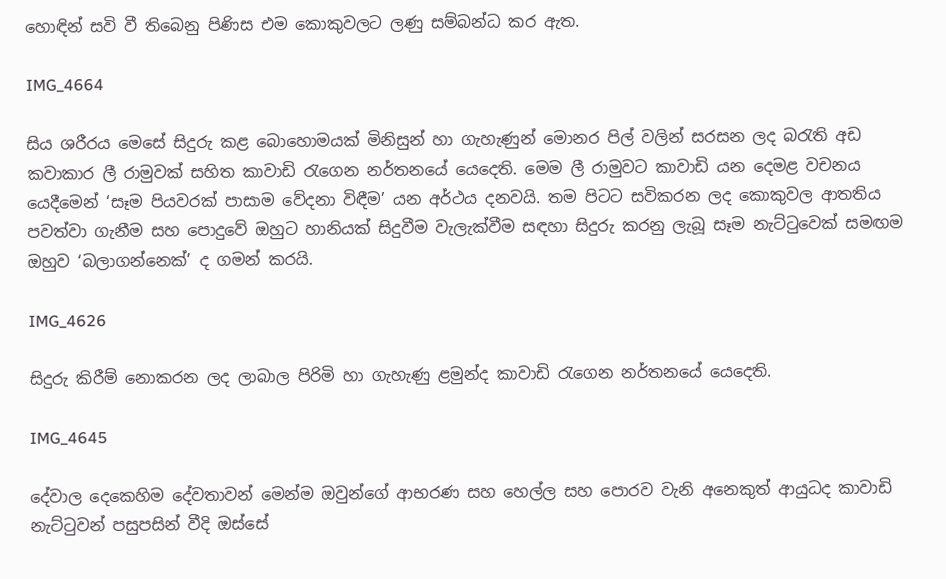හොඳින් සවි වී තිබෙනු පිණිස එම කොකුවලට ලණු සම්බන්ධ කර ඇත.

IMG_4664

සිය ශරීරය මෙසේ සිදුරු කළ බොහොමයක් මිනිසුන් හා ගැහැණුන් මොනර පිල් වලින් සරසන ලද බරැති අඩ කවාකාර ලී රාමුවක් සහිත කාවාඩි රැගෙන නර්තනයේ යෙදෙති. මෙම ලී රාමුවට කාවාඩි යන දෙමළ වචනය යෙදීමෙන් ‘සෑම පියවරක් පාසාම වේදනා විඳීම’ යන අර්ථය දනවයි. තම පිටට සවිකරන ලද කොකුවල ආතතිය පවත්වා ගැනීම සහ පොදුවේ ඔහුට හානියක් සිදුවීම වැලැක්වීම සඳහා සිදුරු කරනු ලැබූ සෑම නැට්ටුවෙක් සමඟම ඔහුව ‘බලාගන්නෙක්’ ද ගමන් කරයි.

IMG_4626

සිදුරු කිරීම් නොකරන ලද ලාබාල පිරිමි හා ගැහැණු ළමුන්ද කාවාඩි රැගෙන නර්තනයේ යෙදෙති.

IMG_4645

දේවාල දෙකෙහිම දේවතාවන් මෙන්ම ඔවුන්ගේ ආභරණ සහ හෙල්ල සහ පොරව වැනි අනෙකුත් ආයුධද කාවාඩි නැට්ටුවන් පසුපසින් වීදි ඔස්සේ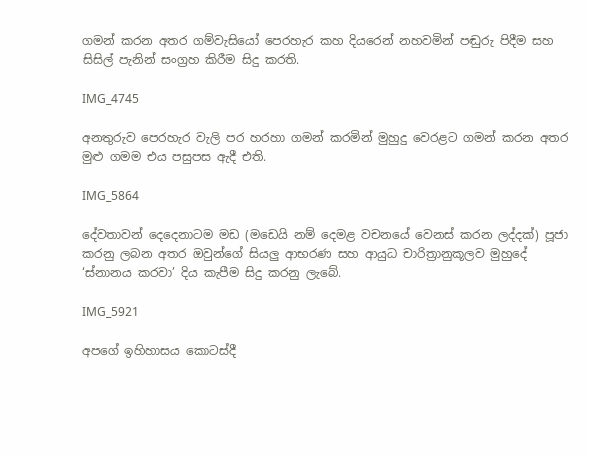ගමන් කරන අතර ගම්වැසියෝ පෙරහැර කහ දියරෙන් නහවමින් පඬුරු පිදීම සහ සිසිල් පැනින් සංග්‍රහ කිරීම සිදු කරති.

IMG_4745

අනතුරුව පෙරහැර වැලි පර හරහා ගමන් කරමින් මුහුදු වෙරළට ගමන් කරන අතර මුළු ගමම එය පසුපස ඇදී එති.

IMG_5864

දේවතාවන් දෙදෙනාටම මඩ (මඩෙයි නම් දෙමළ වචනයේ වෙනස් කරන ලද්දක්) පූජා කරනු ලබන අතර ඔවුන්ගේ සියලු ආභරණ සහ ආයුධ චාරිත්‍රානුකූලව මුහුදේ ‘ස්නානය කරවා’ දිය කැපීම සිදු කරනු ලැබේ.

IMG_5921

අපගේ ඉහිහාසය කොටස්දී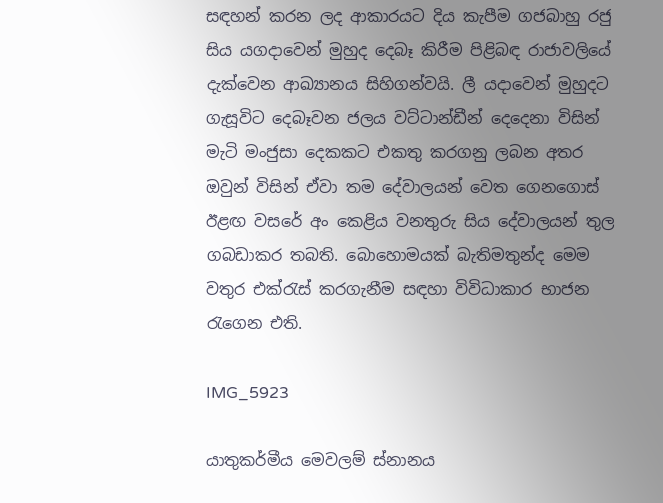සඳහන් කරන ලද ආකාරයට දිය කැපීම ගජබාහු රජු සිය යගදාවෙන් මුහුද දෙබෑ කිරීම පිළිබඳ රාජාවලියේ දැක්වෙන ආඛ්‍යානය සිහිගන්වයි. ලී යදාවෙන් මුහුදට ගැසූවිට දෙබෑවන ජලය වට්ටාන්ඩීන් දෙදෙනා විසින් මැටි මංජුසා දෙකකට එකතු කරගනු ලබන අතර ඔවුන් විසින් ඒවා තම දේවාලයන් වෙත ගෙනගොස් ඊළඟ වසරේ අං කෙළිය වනතුරු සිය දේවාලයන් තුල ගබඩාකර තබති. බොහොමයක් බැතිමතුන්ද මෙම වතුර එක්රැස් කරගැනීම සඳහා විවිධාකාර භාජන රැගෙන එති.

IMG_5923

යාතුකර්මීය මෙවලම් ස්නානය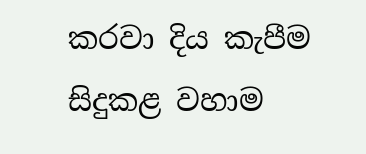කරවා දිය කැපීම සිදුකළ වහාම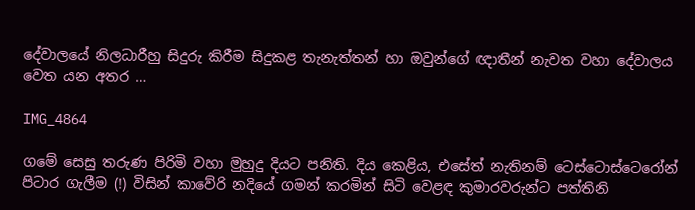දේවාලයේ නිලධාරීහු සිදුරු කිරීම සිදුකළ තැනැත්තන් හා ඔවුන්ගේ ඥාතීන් නැවත වහා දේවාලය වෙත යන අතර …

IMG_4864

ගමේ සෙසු තරුණ පිරිමි වහා මුහුදු දියට පනිති. දිය කෙළිය, එසේත් නැතිනම් ටෙස්ටොස්ටෙරෝන් පිටාර ගැලීම (!) විසින් කාවේරි නදියේ ගමන් කරමින් සිටි වෙළඳ කුමාරවරුන්ට පත්තිනි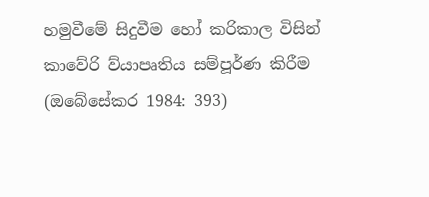හමුවීමේ සිදුවීම හෝ කරිකාල විසින් කාවේරි ව්යාපෘතිය සම්පූර්ණ කිරීම (ඔබේසේකර 1984: 393)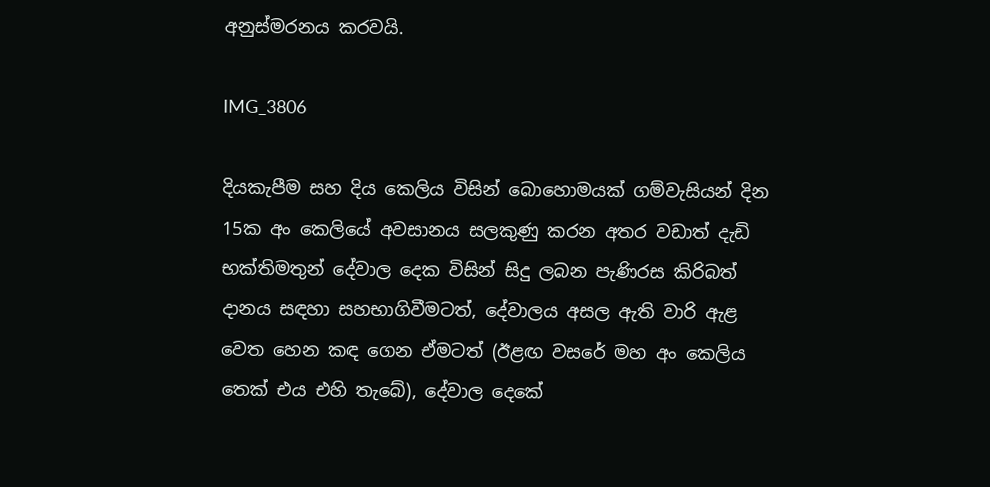අනුස්මරනය කරවයි.

IMG_3806

දියකැපීම සහ දිය කෙලිය විසින් බොහොමයක් ගම්වැසියන් දින 15ක අං කෙලියේ අවසානය සලකුණු කරන අතර වඩාත් දැඩි භක්තිමතුන් දේවාල දෙක විසින් සිදු ලබන පැණිරස කිරිබත් දානය සඳහා සහභාගිවීමටත්, දේවාලය අසල ඇති වාරි ඇළ වෙත හෙන කඳ ගෙන ඒමටත් (ඊළඟ වසරේ මහ අං කෙලිය තෙක් එය එහි තැබේ), දේවාල දෙකේ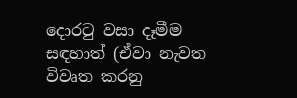දොරටු වසා දෑමීම සඳහාත් (ඒවා නැවත විවෘත කරනු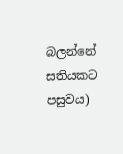බලන්නේ සතියකට පසුවය)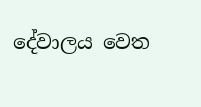දේවාලය වෙත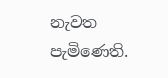නැවත පැමිණෙති.